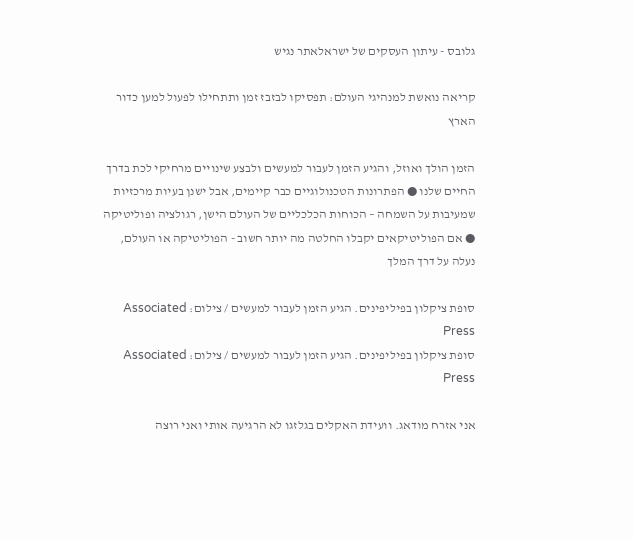גלובס - עיתון העסקים של ישראלאתר נגיש

קריאה נואשת למנהיגי העולם: תפסיקו לבזבז זמן ותתחילו לפעול למען כדור הארץ

הזמן הולך ואוזל, והגיע הזמן לעבור למעשים ולבצע שינויים מרחיקי לכת בדרך החיים שלנו ● הפתרונות הטכנולוגיים כבר קיימים, אבל ישנן בעיות מרכזיות שמעיבות על השמחה – הכוחות הכלכליים של העולם הישן, רגולציה ופוליטיקה ● אם הפוליטיקאים יקבלו החלטה מה יותר חשוב - הפוליטיקה או העולם, נעלה על דרך המלך

סופת ציקלון בפיליפינים. הגיע הזמן לעבור למעשים / צילום: Associated Press
סופת ציקלון בפיליפינים. הגיע הזמן לעבור למעשים / צילום: Associated Press

אני אזרח מודאג. וועידת האקלים בגלזגו לא הרגיעה אותי ואני רוצה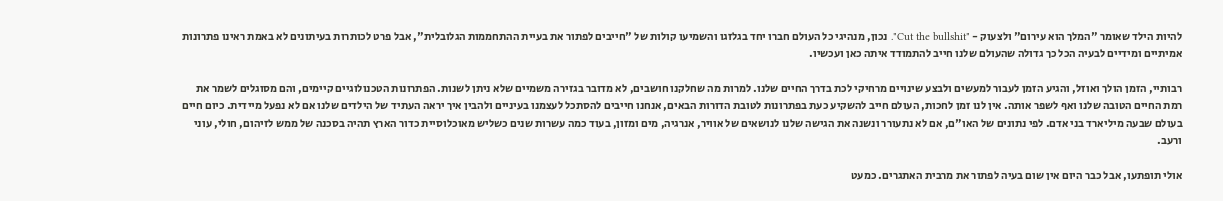להיות הילד שאומר "המלך הוא עירום" ולצעוק - "Cut the bullshit". נכון, מנהיגי כל העולם חברו יחד בגלזגו והשמיעו קולות של "חייבים לפתור את בעיית ההתחממות הגלובלית", אבל פרט לכותרות בעיתונים לא באמת ראינו פתרונות אמיתיים ומידיים לבעיה הכל כך גדולה שהעולם שלנו חייב להתמודד איתה כאן ועכשיו.

רבותיי, הזמן הולך ואוזל, והגיע הזמן לעבור למעשים ולבצע שינויים מרחיקי לכת בדרך החיים שלנו. למרות מה שחלקנו חושבים, לא מדובר בגזירה משמיים שלא ניתן לשנות. הפתרונות הטכנולוגיים קיימים, והם מסוגלים לשמר את רמת החיים הטובה שלנו ואף לשפר אותה. אין לנו זמן לחכות, העולם חייב להשקיע כעת בפתרונות לטובת הדורות הבאים, אנחנו חייבים להסתכל לעצמנו בעיניים ולהבין איך יראה העתיד של הילדים שלנו אם לא נפעל מיידית. כיום חיים בעולם שבעה מיליארד בני אדם. לפי נתונים של האו"ם, אם לא נתעורר ונשנה את הגישה שלנו לנושאים של אוויר, אנרגיה, מים ומזון, בעוד כמה עשרות שנים כשליש מאוכלוסיית כדור הארץ תהיה בסכנה של ממש לזיהום, חולי, עוני ורעב.

אולי תופתעו, אבל כבר היום אין שום בעיה לפתור את מרבית האתגרים. כמעט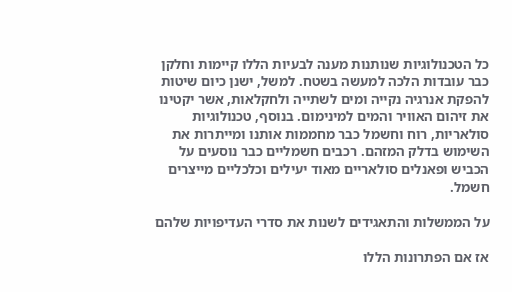כל הטכנולוגיות שנותנות מענה לבעיות הללו קיימות וחלקן כבר עובדות הלכה למעשה בשטח. למשל, ישנן כיום שיטות להפקת אנרגיה נקייה ומים לשתייה ולחקלאות, אשר יקטינו את זיהום האוויר והמים למינימום. בנוסף, טכנולוגיות סולאריות, רוח וחשמל כבר מחממות אותנו ומייתרות את השימוש בדלק המזהם. רכבים חשמליים כבר נוסעים על הכביש ופאנלים סולאריים מאוד יעילים וכלכליים מייצרים חשמל.

על הממשלות והתאגידים לשנות את סדרי העדיפויות שלהם

אז אם הפתרונות הללו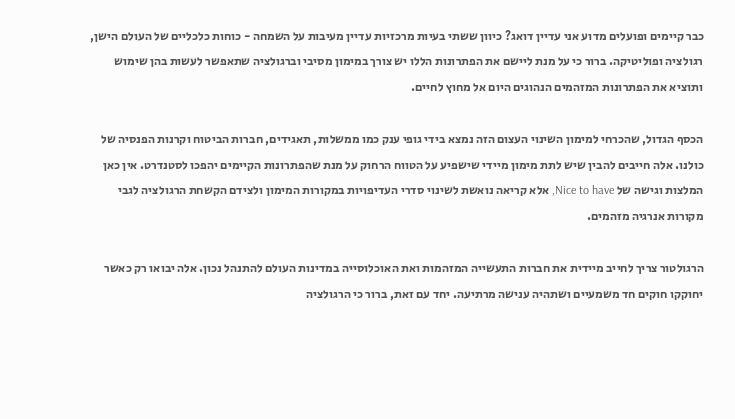כבר קיימים ופועלים מדוע אני עדיין דואג? כיוון ששתי בעיות מרכזיות עדיין מעיבות על השמחה - כוחות כלכליים של העולם הישן, רגולציה ופוליטיקה. ברור כי על מנת ליישם את הפתרונות הללו יש צורך במימון מסיבי וברגולציה שתאפשר לעשות בהן שימוש ותוציא את הפתרונות המזהמים הנהוגים היום אל מחוץ לחיים.

הכסף הגדול, שהכרחי למימון השינוי העצום הזה נמצא בידי גופי ענק כמו ממשלות, תאגידים, חברות הביטוח וקרנות הפנסיה של כולנו. אלה חייבים להבין שיש לתת מימון מיידי שישפיע על הטווח הרחוק על מנת שהפתרונות הקיימים יהפכו לסטנדרט. אין כאן המלצות וגישה של Nice to have, אלא קריאה נואשת לשינוי סדרי העדיפויות במקורות המימון ולצידם הקשחת הרגולציה לגבי מקורות אנרגיה מזהמים.

הרגולטור צריך לחייב מיידית את חברות התעשייה המזהמות ואת האוכלוסייה במדינות העולם להתנהל נכון. אלה יבואו רק כאשר יחוקקו חוקים חד משמעיים ושתהיה ענישה מרתיעה. יחד עם זאת, ברור כי הרגולציה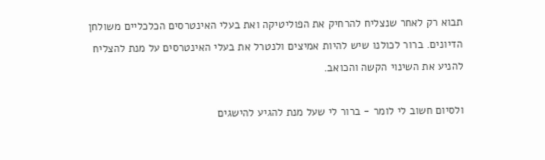תבוא רק לאחר שנצליח להרחיק את הפוליטיקה ואת בעלי האינטרסים הכלכליים משולחן הדיונים. ברור לכולנו שיש להיות אמיצים ולנטרל את בעלי האינטרסים על מנת להצליח להניע את השינוי הקשה והכואב.

ולסיום חשוב לי לומר - ברור לי שעל מנת להגיע להישגים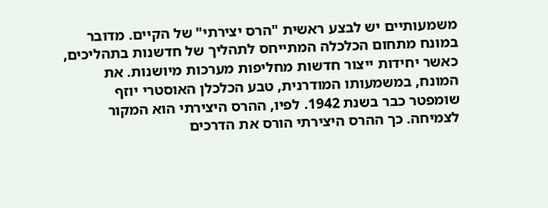משמעותיים יש לבצע ראשית "הרס יצירתי" של הקיים. מדובר במונח מתחום הכלכלה המתייחס לתהליך של חדשנות בתהליכים, כאשר יחידות ייצור חדשות מחליפות מערכות מיושנות. את המונח, במשמעותו המודרנית, טבע הכלכלן האוסטרי יוזף שומפטר כבר בשנת 1942. לפיו, ההרס היצירתי הוא המקור לצמיחה. כך ההרס היצירתי הורס את הדרכים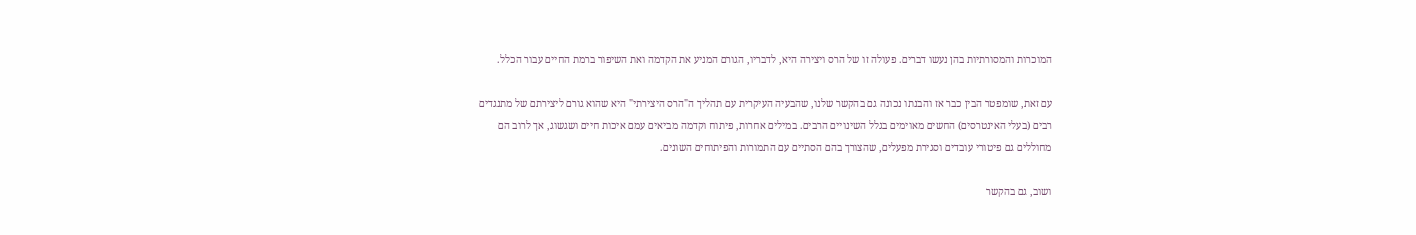המוכרות והמסורתיות בהן נעשו דברים. פעולה זו של הרס ויצירה היא, לדבריו, הגורם המניע את הקדמה ואת השיפור ברמת החיים עבור הכלל.

עם זאת, שומפטר הבין כבר אז והבנתו נכונה גם בהקשר שלנו, שהבעיה העיקרית עם תהליך ה"הרס היצירתי" היא שהוא גורם ליצירתם של מתנגדים רבים (בעלי האינטרסים) החשים מאוימים בגלל השינויים הרבים. במילים אחרות, פיתוח וקדמה מביאים עמם איכות חיים ושגשוג, אך לרוב הם מחוללים גם פיטורי עובדים וסגירת מפעלים, שהצורך בהם הסתיים עם התמורות והפיתוחים השונים.

ושוב, גם בהקשר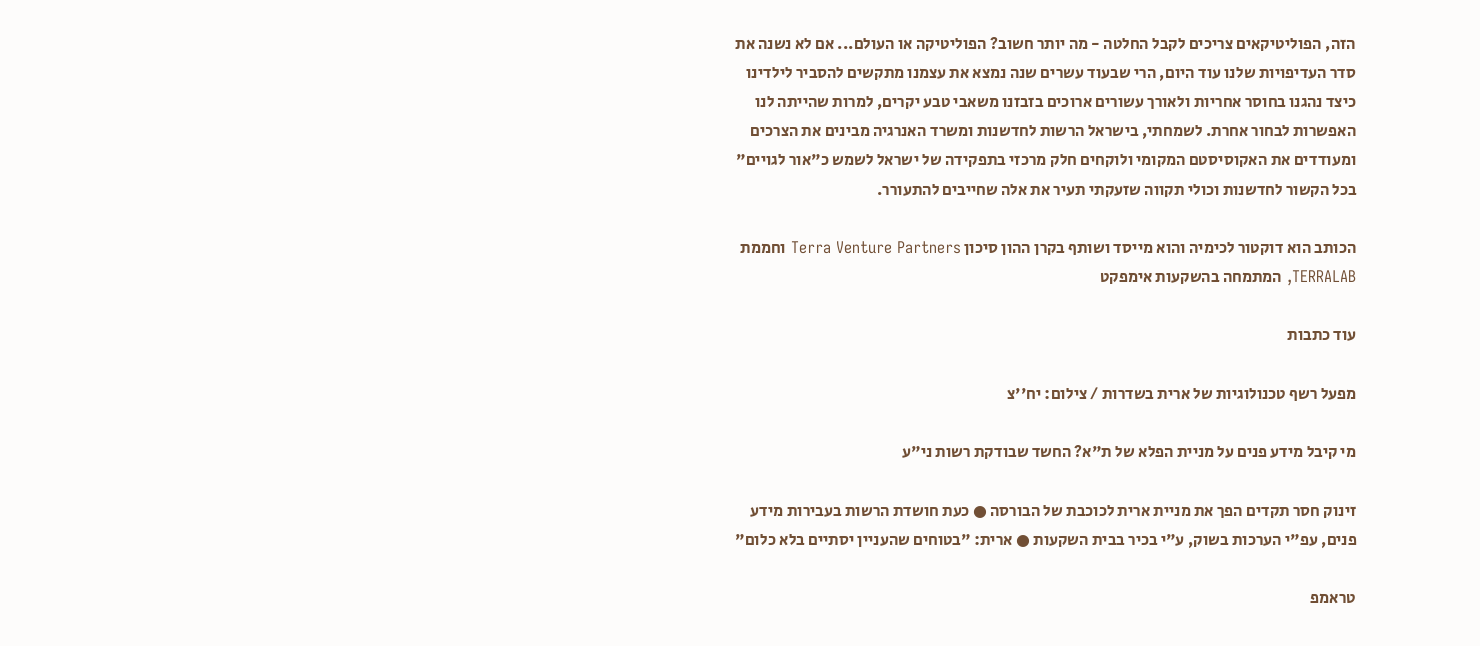הזה, הפוליטיקאים צריכים לקבל החלטה - מה יותר חשוב? הפוליטיקה או העולם... אם לא נשנה את סדר העדיפויות שלנו עוד היום, הרי שבעוד עשרים שנה נמצא את עצמנו מתקשים להסביר לילדינו כיצד נהגנו בחוסר אחריות ולאורך עשורים ארוכים בזבזנו משאבי טבע יקרים, למרות שהייתה לנו האפשרות לבחור אחרת. לשמחתי, בישראל הרשות לחדשנות ומשרד האנרגיה מבינים את הצרכים ומעודדים את האקוסיסטם המקומי ולוקחים חלק מרכזי בתפקידה של ישראל לשמש כ"אור לגויים" בכל הקשור לחדשנות וכולי תקווה שזעקתי תעיר את אלה שחייבים להתעורר.

הכותב הוא דוקטור לכימיה והוא מייסד ושותף בקרן ההון סיכון Terra Venture Partners וחממת TERRALAB, המתמחה בהשקעות אימפקט

עוד כתבות

מפעל רשף טכנולוגיות של ארית בשדרות / צילום: יח''צ

מי קיבל מידע פנים על מניית הפלא של ת"א? החשד שבודקת רשות ני"ע

זינוק חסר תקדים הפך את מניית ארית לכוכבת של הבורסה ● כעת חושדת הרשות בעבירות מידע פנים, עפ"י הערכות בשוק, ע"י בכיר בבית השקעות ● ארית: "בטוחים שהעניין יסתיים בלא כלום"

טראמפ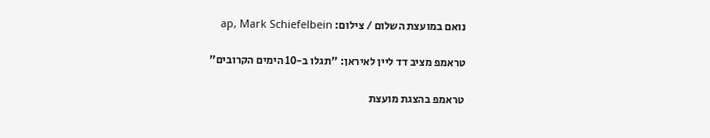נואם במועצת השלום / צילום: ap, Mark Schiefelbein

טראמפ מציב דד ליין לאיראן: "תגלו ב-10 הימים הקרובים"

טראמפ בהצגת מועצת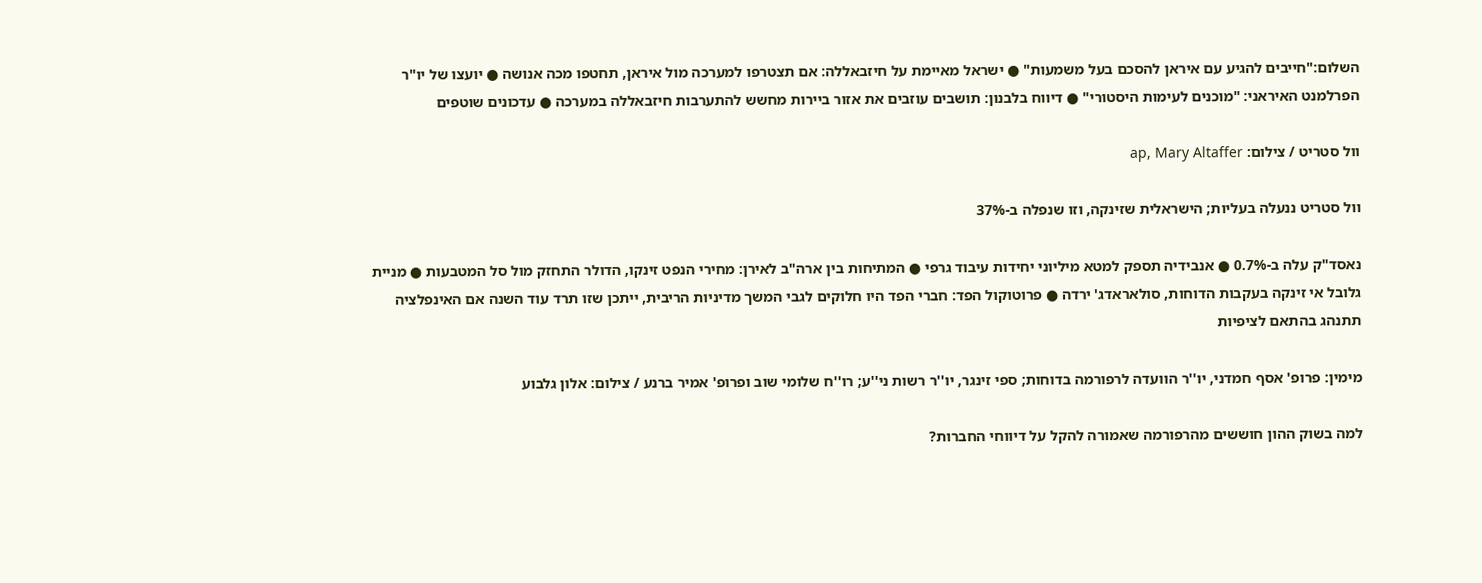השלום:"חייבים להגיע עם איראן להסכם בעל משמעות" ● ישראל מאיימת על חיזבאללה: אם תצטרפו למערכה מול איראן, תחטפו מכה אנושה ● יועצו של יו"ר הפרלמנט האיראני: "מוכנים לעימות היסטורי" ● דיווח בלבנון: תושבים עוזבים את אזור ביירות מחשש להתערבות חיזבאללה במערכה ● עדכונים שוטפים

וול סטריט / צילום: ap, Mary Altaffer

וול סטריט ננעלה בעליות; הישראלית שזינקה, וזו שנפלה ב-37%

נאסד"ק עלה ב-0.7% ● אנבידיה תספק למטא מיליוני יחידות עיבוד גרפי ● המתיחות בין ארה"ב לאירן: מחירי הנפט זינקו, הדולר התחזק מול סל המטבעות ● מניית גלובל אי זינקה בעקבות הדוחות, סולאראדג' ירדה ● פרוטוקול הפד: חברי הפד היו חלוקים לגבי המשך מדיניות הריבית, ייתכן שזו תרד עוד השנה אם האינפלציה תתנהג בהתאם לציפיות

מימין: פרופ' אסף חמדני, יו''ר הוועדה לרפורמה בדוחות; ספי זינגר, יו''ר רשות ני''ע; רו''ח שלומי שוב ופרופ' אמיר ברנע / צילום: אלון גלבוע

למה בשוק ההון חוששים מהרפורמה שאמורה להקל על דיווחי החברות?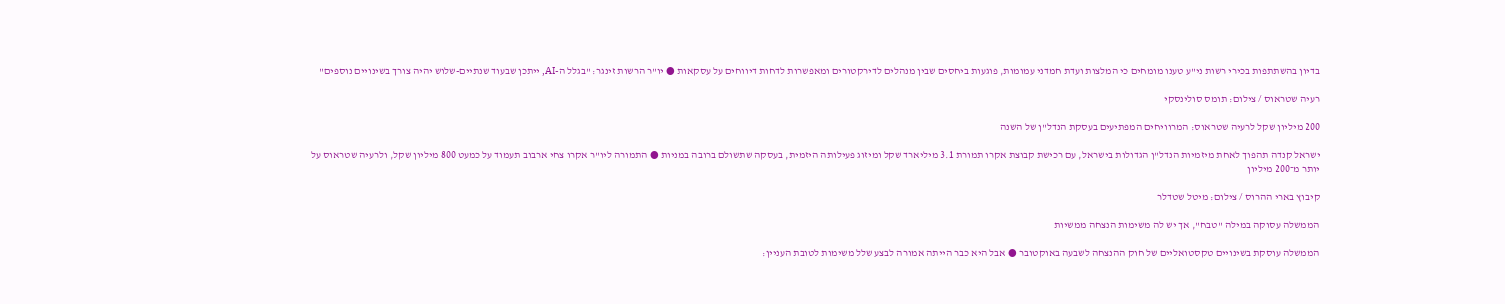בדיון בהשתתפות בכירי רשות ני"ע טענו מומחים כי המלצות ועדת חמדני עמומות, פוגעות ביחסים שבין מנהלים לדירקטורים ומאפשרות לדחות דיווחים על עסקאות ● יו"ר הרשות זינגר: "בגלל ה-AI, ייתכן שבעוד שנתיים-שלוש יהיה צורך בשינויים נוספים"

רעיה שטראוס / צילום: תומס סולינסקי

200 מיליון שקל לרעיה שטראוס: המרוויחים המפתיעים בעסקת הנדל"ן של השנה

ישראל קנדה תהפוך לאחת מיזמיות הנדל"ן הגדולות בישראל, עם רכישת קבוצת אקרו תמורת 3.1 מיליארד שקל ומיזוג פעילותה היזמית, בעסקה שתשולם ברובה במניות ● התמורה ליו"ר אקרו צחי ארבוב תעמוד על כמעט 800 מיליון שקל, ולרעיה שטראוס על יותר מ־200 מיליון

קיבוץ בארי ההרוס / צילום: מיטל שטדלר

הממשלה עסוקה במילה "טבח", אך יש לה משימות הנצחה ממשיות

הממשלה עוסקת בשינויים טקסטואליים של חוק ההנצחה לשבעה באוקטובר ● אבל היא כבר הייתה אמורה לבצע שלל משימות לטובת העניין: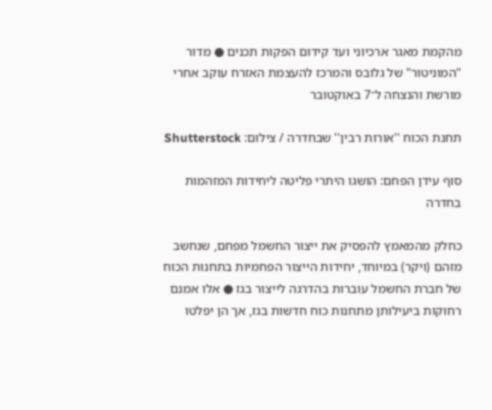מהקמת מאגר ארכיוני ועד קידום הפקות תכנים ● מדור "המוניטור" של גלובס והמרכז להעצמת האזרח עוקב אחרי מורשת והנצחה ל־7 באוקטובר

תחנת הכוח ''אורות רבין'' שבחדרה / צילום: Shutterstock

סוף עידן הפחם: הושגו היתרי פליטה ליחידות המזהמות בחדרה

כחלק מהמאמץ להפסיק את ייצור החשמל מפחם, שנחשב מזהם (ויקר) במיוחד, יחידות הייצור הפחמיות בתחנות הכוח של חברת החשמל עוברות בהדרגה לייצור בגז ● אלו אמנם רחוקות ביעילותן מתחנות כוח חדשות בגז, אך הן יפלטו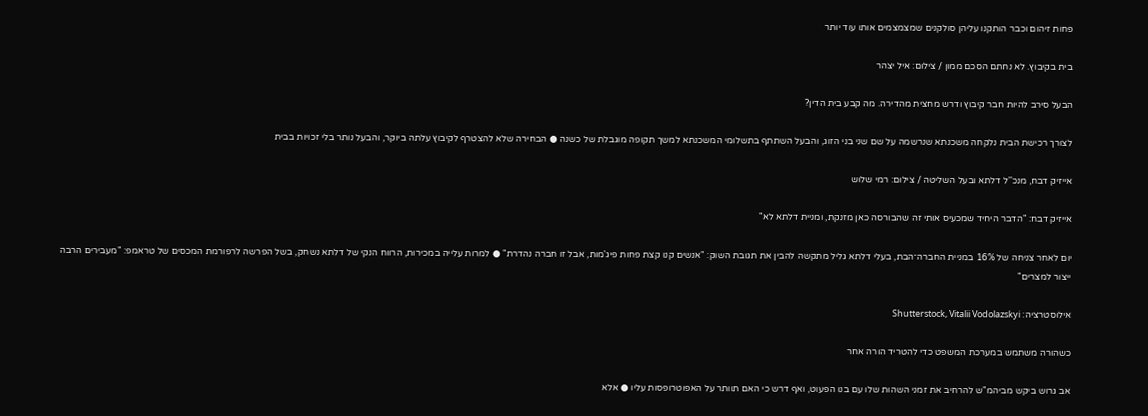פחות זיהום וכבר הותקנו עליהן סולקנים שמצמצמים אותו עוד יותר

בית בקיבוץ. לא נחתם הסכם ממון / צילום: איל יצהר

הבעל סירב להיות חבר קיבוץ ודרש מחצית מהדירה. מה קבע בית הדין?

לצורך רכישת הבית נלקחה משכנתא שנרשמה על שם שני בני הזוג, והבעל השתתף בתשלומי המשכנתא למשך תקופה מוגבלת של כשנה ● הבחירה שלא להצטרף לקיבוץ עלתה ביוקר, והבעל נותר בלי זכויות בבית

אייזיק דבח, מנכ''ל דלתא ובעל השליטה / צילום: רמי שלוש

אייזיק דבח: "הדבר היחיד שמכעיס אותי זה שהבורסה כאן מזנקת, ומניית דלתא לא"

יום לאחר צניחה של 16% במניית החברה־הבת, בעלי דלתא גליל מתקשה להבין את תגובת השוק: "אנשים קנו קצת פחות פיג'מות, אבל זו חברה נהדרת" ● למרות עלייה במכירות, הרווח הנקי של דלתא נשחק, בשל הפרשה לרפורמת המכסים של טראמפ: "מעבירים הרבה ייצור למצרים"

אילוסטרציה: Shutterstock, Vitalii Vodolazskyi

כשהורה משתמש במערכת המשפט כדי להטריד הורה אחר

אב גרוש ביקש מביהמ"ש להרחיב את זמני השהות שלו עם בנו הפעוט, ואף דרש כי האם תוותר על האפוטרופסות עליו ● אלא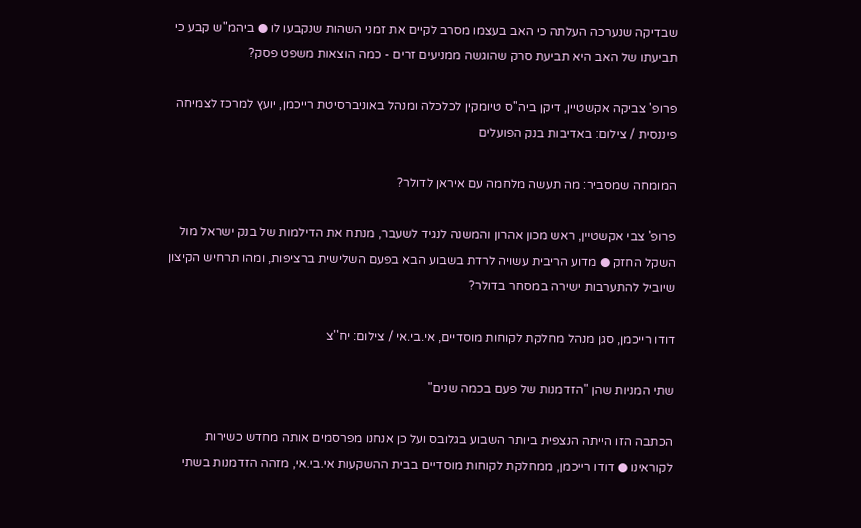שבדיקה שנערכה העלתה כי האב בעצמו מסרב לקיים את זמני השהות שנקבעו לו ● ביהמ"ש קבע כי תביעתו של האב היא תביעת סרק שהוגשה ממניעים זרים - כמה הוצאות משפט פסק?

פרופ' צביקה אקשטיין, דיקן ביה''ס טיומקין לכלכלה ומנהל באוניברסיטת רייכמן, יועץ למרכז לצמיחה פיננסית / צילום: באדיבות בנק הפועלים

המומחה שמסביר: מה תעשה מלחמה עם איראן לדולר?

פרופ' צבי אקשטיין, ראש מכון אהרון והמשנה לנגיד לשעבר, מנתח את הדילמות של בנק ישראל מול השקל החזק ● מדוע הריבית עשויה לרדת בשבוע הבא בפעם השלישית ברציפות, ומהו תרחיש הקיצון שיוביל להתערבות ישירה במסחר בדולר?

דודו רייכמן, סגן מנהל מחלקת לקוחות מוסדיים, אי.בי.אי / צילום: יח''צ

שתי המניות שהן "הזדמנות של פעם בכמה שנים"

הכתבה הזו הייתה הנצפית ביותר השבוע בגלובס ועל כן אנחנו מפרסמים אותה מחדש כשירות לקוראינו ● דודו רייכמן, ממחלקת לקוחות מוסדיים בבית ההשקעות אי.בי.אי, מזהה הזדמנות בשתי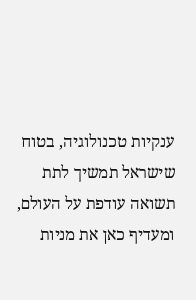ענקיות טכנולוגיה, בטוח שישראל תמשיך לתת תשואה עודפת על העולם, ומעדיף כאן את מניות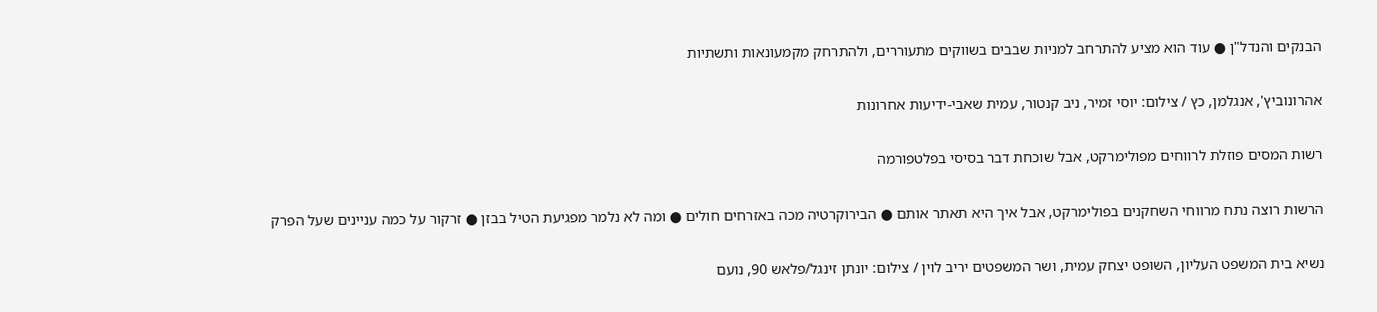הבנקים והנדל"ן ● עוד הוא מציע להתרחב למניות שבבים בשווקים מתעוררים, ולהתרחק מקמעונאות ותשתיות

אהרונוביץ', אנגלמן, כץ / צילום: יוסי זמיר, ניב קנטור, עמית שאבי-ידיעות אחרונות

רשות המסים פוזלת לרווחים מפולימרקט, אבל שוכחת דבר בסיסי בפלטפורמה

הרשות רוצה נתח מרווחי השחקנים בפולימרקט, אבל איך היא תאתר אותם ● הבירוקרטיה מכה באזרחים חולים ● ומה לא נלמר מפגיעת הטיל בבזן ● זרקור על כמה עניינים שעל הפרק

נשיא בית המשפט העליון, השופט יצחק עמית, ושר המשפטים יריב לוין / צילום: יונתן זינגל/פלאש 90, נועם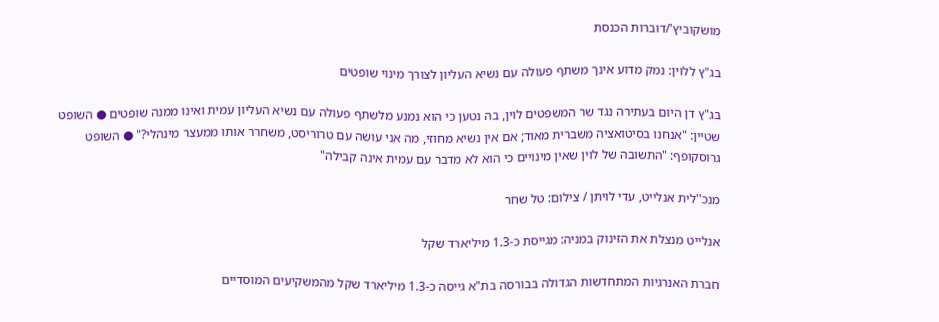מושקוביץ'/דוברות הכנסת

בג"ץ ללוין: נמק מדוע אינך משתף פעולה עם נשיא העליון לצורך מינוי שופטים

בג"ץ דן היום בעתירה נגד שר המשפטים לוין, בה נטען כי הוא נמנע מלשתף פעולה עם נשיא העליון עמית ואינו ממנה שופטים ● השופט שטיין: "אנחנו בסיטואציה משברית מאוד; אם אין נשיא מחוזי, מה אני עושה עם טרוריסט, משחרר אותו ממעצר מינהלי?" ● השופט גרוסקופף: "התשובה של לוין שאין מינויים כי הוא לא מדבר עם עמית אינה קבילה"

מנכ''לית אנלייט, עדי לויתן / צילום: טל שחר

אנלייט מנצלת את הזינוק במניה: מגייסת כ-1.3 מיליארד שקל

חברת האנרגיות המתחדשות הגדולה בבורסה בת"א גייסה כ-1.3 מיליארד שקל מהמשקיעים המוסדיים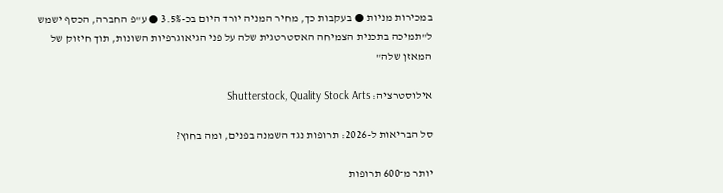במכירות מניות ● בעקבות כך, מחיר המניה יורד היום בכ-3.5% ● ע"פ החברה, הכסף ישמש ל"תמיכה בתכנית הצמיחה האסטרטגית שלה על פני הגיאוגרפיות השונות, תוך חיזוק של המאזן שלה"

אילוסטרציה: Shutterstock, Quality Stock Arts

סל הבריאות ל-2026: תרופות נגד השמנה בפנים, ומה בחוץ?

יותר מ־600 תרופות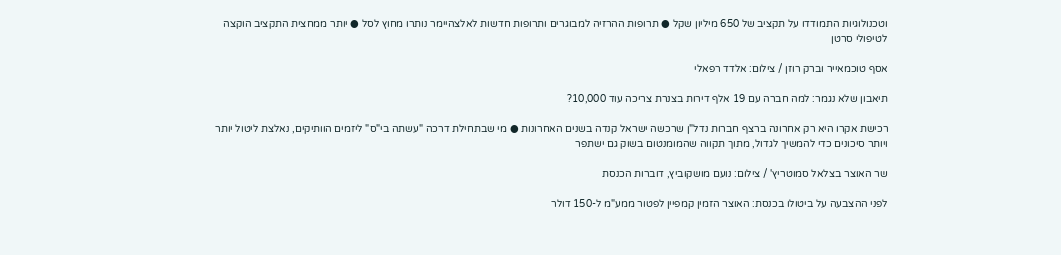וטכנולוגיות התמודדו על תקציב של 650 מיליון שקל ● תרופות ההרזיה למבוגרים ותרופות חדשות לאלצהיימר נותרו מחוץ לסל ● יותר ממחצית התקציב הוקצה לטיפולי סרטן

אסף טוכמאייר וברק רוזן / צילום: אלדד רפאלי

תיאבון שלא נגמר: למה חברה עם 19 אלף דירות בצנרת צריכה עוד 10,000?

רכישת אקרו היא רק אחרונה ברצף חברות נדל"ן שרכשה ישראל קנדה בשנים האחרונות ● מי שבתחילת דרכה "עשתה בי"ס" ליזמים הוותיקים, נאלצת ליטול יותר ויותר סיכונים כדי להמשיך לגדול, מתוך תקווה שהמומנטום בשוק גם ישתפר

שר האוצר בצלאל סמוטריץ' / צילום: נועם מושקוביץ, דוברות הכנסת

לפני ההצבעה על ביטולו בכנסת: האוצר הזמין קמפיין לפטור ממע"מ ל-150 דולר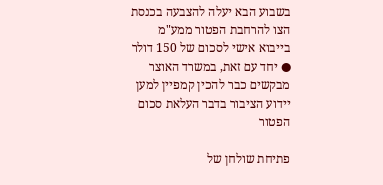בשבוע הבא יעלה להצבעה בכנסת הצו להרחבת הפטור ממע"מ בייבוא אישי לסכום של 150 דולר ● יחד עם זאת, במשרד האוצר מבקשים כבר להכין קמפיין למען יידוע הציבור בדבר העלאת סכום הפטור

פתיחת שולחן של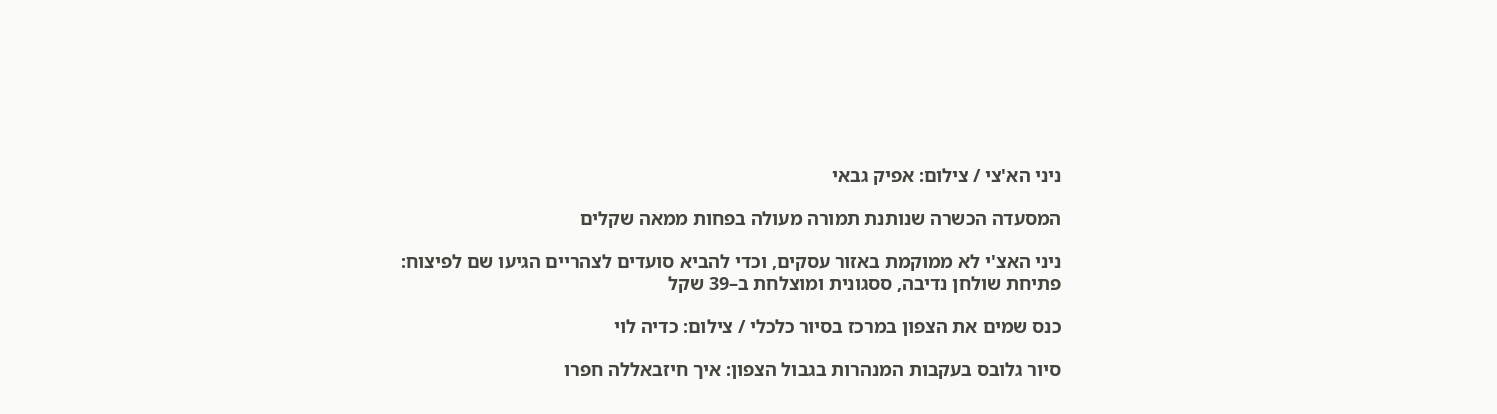ניני הא'צי / צילום: אפיק גבאי

המסעדה הכשרה שנותנת תמורה מעולה בפחות ממאה שקלים

ניני האצ'י לא ממוקמת באזור עסקים, וכדי להביא סועדים לצהריים הגיעו שם לפיצוח: פתיחת שולחן נדיבה, ססגונית ומוצלחת ב–39 שקל

כנס שמים את הצפון במרכז בסיור כלכלי / צילום: כדיה לוי

סיור גלובס בעקבות המנהרות בגבול הצפון: איך חיזבאללה חפרו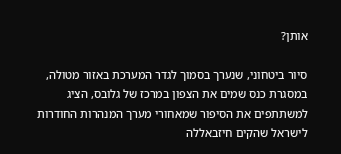אותן?

סיור ביטחוני, שנערך בסמוך לגדר המערכת באזור מטולה, במסגרת כנס שמים את הצפון במרכז של גלובס, הציג למשתתפים את הסיפור שמאחורי מערך המנהרות החודרות לישראל שהקים חיזבאללה